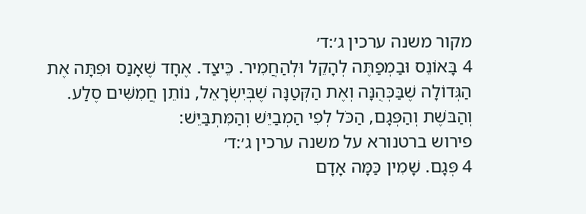מקור משנה ערכין ג׳:ד׳
4 בָּאוֹנֵס וּבַמְפַתֶּה לְהָקֵל וּלְהַחֲמִיר. כֵּיצַד. אֶחָד שֶׁאָנַס וּפִתָּה אֶת הַגְּדוֹלָה שֶׁבַּכְּהֻנָּה וְאֶת הַקְּטַנָּה שֶׁבְּיִשְׂרָאֵל, נוֹתֵן חֲמִשִּׁים סֶלַע. וְהַבּשֶׁת וְהַפְּגָם, הַכֹּל לְפִי הַמְבַיֵּשׁ וְהַמִּתְבַּיֵּשׁ:
פירוש ברטנורא על משנה ערכין ג׳:ד׳
4 פְּגָם. שָׁמִין כַּמָּה אָדָם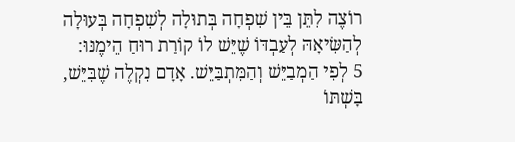רוֹצֶה לִתֵּן בֵּין שִׁפְחָה בְּתוּלָה לְשִׁפְחָה בְּעוּלָה לְהַשִּׂיאָהּ לְעַבְדּוֹ שֶׁיֵּשׁ לוֹ קוֹרַת רוּחַ הֵימֶנּוּ:
5 לְפִי הַמְבַיֵּשׁ וְהַמִּתְבַּיֵּשׁ. אָדָם נִקְלֶה שֶׁבִּיֵּשׁ, בָּשְׁתּוֹ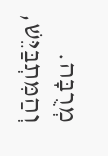מְרֻבָּה. וְהַמִּתְבַּיֵּשׁ,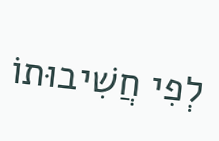לְפִי חֲשִׁיבוּתוֹ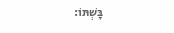בָּשְׁתּוֹ: